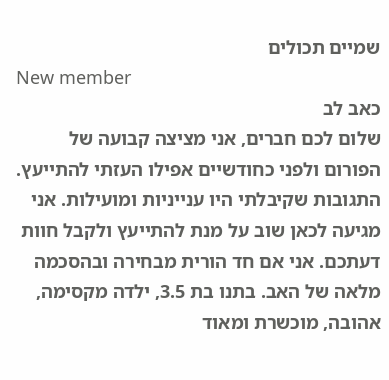שמיים תכולים
New member
כאב לב
שלום לכם חברים, אני מציצה קבועה של הפורום ולפני כחודשיים אפילו העזתי להתייעץ. התגובות שקיבלתי היו ענייניות ומועילות. אני מגיעה לכאן שוב על מנת להתייעץ ולקבל חוות דעתכם. אני אם חד הורית מבחירה ובהסכמה מלאה של האב. בתנו בת 3.5, ילדה מקסימה, אהובה, מוכשרת ומאוד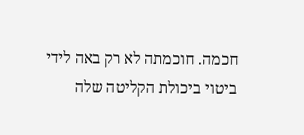חכמה. חוכמתה לא רק באה לידי ביטוי ביכולת הקליטה שלה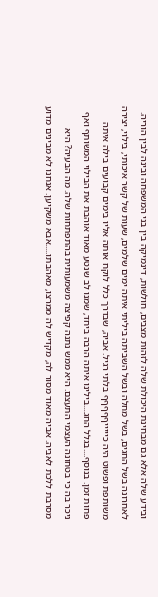ובידע שלה אלא גם מבחינת היכולת שלה לזהות מצבים, חולשות, דינמיקה בין בני המשפחה ובינה לבין הוריה. לאחרונה בשל החגים, בשל מחלה ובשל השביתה ביליתי איתה ימים שלמים, שעות של קשר איכותי, בילוי, יצירה משותפת ופשוט היה כיייייףףףףף בלתי רגיל. אביה, שבדרך כלל לוקח אותה אליו בימים קבועים בילה איתה פחות זמן. בנוסף....בגלל החג....בילינו איתה הרבה ביחד, שמנו לב שנטע מאוד אוהבת את הבילוי המשותף ואף ניכר בה כי בטחונה העצמי התעצם. היא ממש נתנה קפיצה משמעותית בהתפתחות שלה. מה הבעיה? היא מסרבת ללכת לאביה. אביה מאוד מסור לה, מקדיש לה ממרצו, מאהבתו.....אבא משקיען. אנחנו לא מבינים מדוע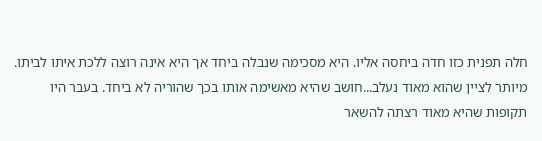חלה תפנית כזו חדה ביחסה אליו. היא מסכימה שנבלה ביחד אך היא אינה רוצה ללכת איתו לביתו. מיותר לציין שהוא מאוד נעלב...חושב שהיא מאשימה אותו בכך שהוריה לא ביחד. בעבר היו תקופות שהיא מאוד רצתה להשאר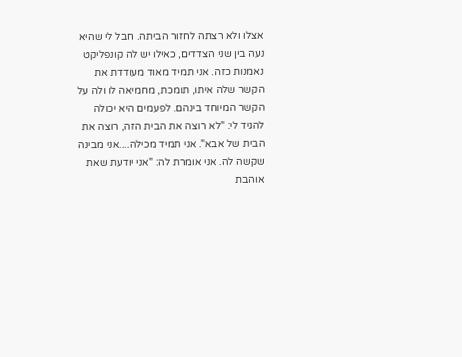אצלו ולא רצתה לחזור הביתה. חבל לי שהיא נעה בין שני הצדדים, כאילו יש לה קונפליקט נאמנות כזה. אני תמיד מאוד מעודדת את הקשר שלה איתו, תומכת, מחמיאה לו ולה על הקשר המיוחד בינהם. לפעמים היא יכולה להגיד לי: "לא רוצה את הבית הזה, רוצה את הבית של אבא". אני תמיד מכילה....אני מבינה שקשה לה. אני אומרת לה: "אני יודעת שאת אוהבת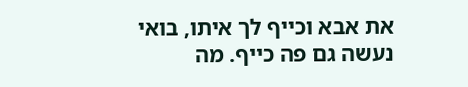את אבא וכייף לך איתו, בואי נעשה גם פה כייף. מה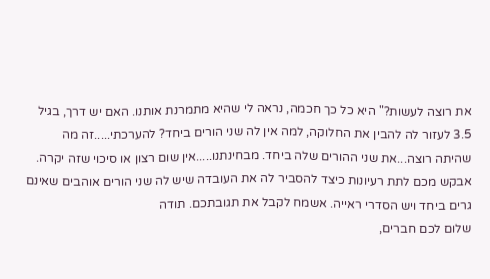את רוצה לעשות?" היא כל כך חכמה, נראה לי שהיא מתמרנת אותנו. האם יש דרך, בגיל 3.5 לעזור לה להבין את החלוקה, למה אין לה שני הורים ביחד? להערכתי.....זה מה שהיתה רוצה...את שני ההורים שלה ביחד. מבחינתנו.....אין שום רצון או סיכוי שזה יקרה. אבקש מכם לתת רעיונות כיצד להסביר לה את העובדה שיש לה שני הורים אוהבים שאינם גרים ביחד ויש הסדרי ראייה. אשמח לקבל את תגובתכם. תודה
שלום לכם חברים,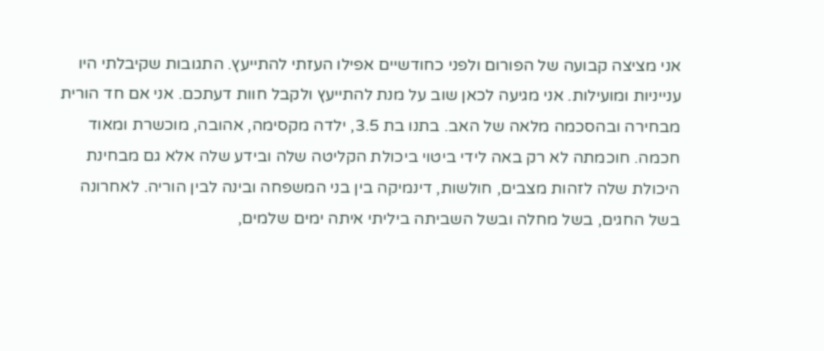אני מציצה קבועה של הפורום ולפני כחודשיים אפילו העזתי להתייעץ. התגובות שקיבלתי היו ענייניות ומועילות. אני מגיעה לכאן שוב על מנת להתייעץ ולקבל חוות דעתכם. אני אם חד הורית מבחירה ובהסכמה מלאה של האב. בתנו בת 3.5, ילדה מקסימה, אהובה, מוכשרת ומאוד חכמה. חוכמתה לא רק באה לידי ביטוי ביכולת הקליטה שלה ובידע שלה אלא גם מבחינת היכולת שלה לזהות מצבים, חולשות, דינמיקה בין בני המשפחה ובינה לבין הוריה. לאחרונה בשל החגים, בשל מחלה ובשל השביתה ביליתי איתה ימים שלמים,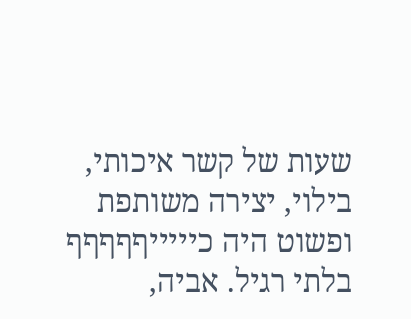שעות של קשר איכותי, בילוי, יצירה משותפת ופשוט היה כיייייףףףףף בלתי רגיל. אביה,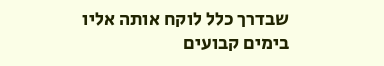שבדרך כלל לוקח אותה אליו בימים קבועים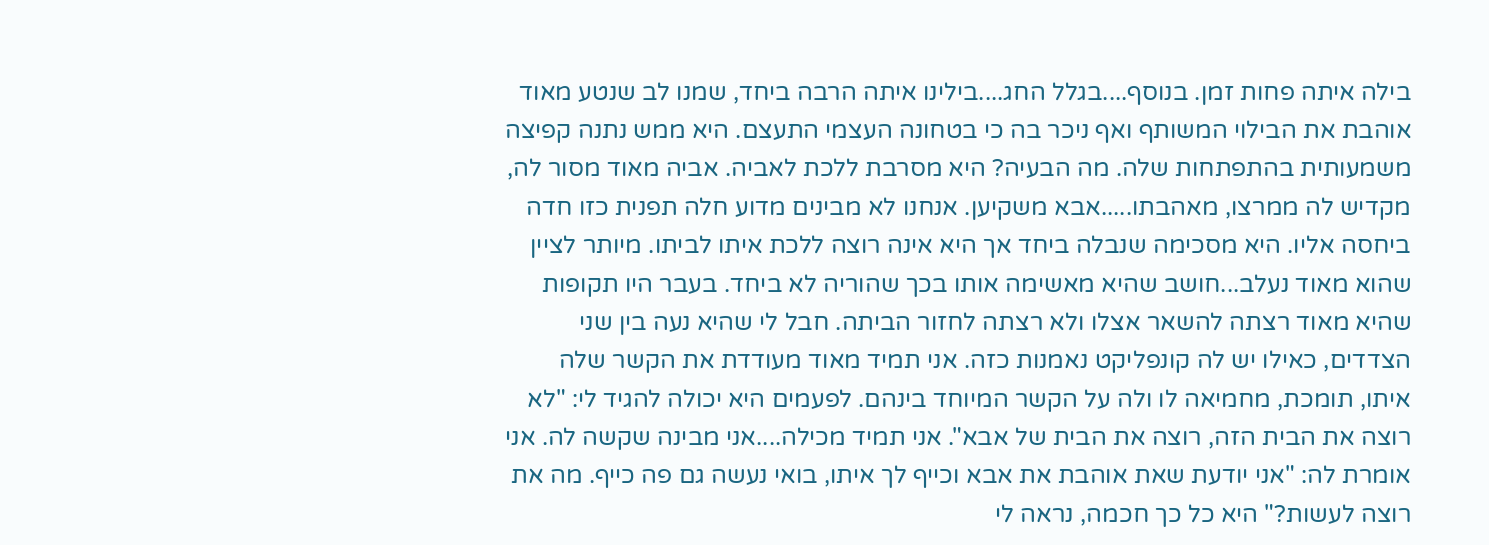בילה איתה פחות זמן. בנוסף....בגלל החג....בילינו איתה הרבה ביחד, שמנו לב שנטע מאוד אוהבת את הבילוי המשותף ואף ניכר בה כי בטחונה העצמי התעצם. היא ממש נתנה קפיצה משמעותית בהתפתחות שלה. מה הבעיה? היא מסרבת ללכת לאביה. אביה מאוד מסור לה, מקדיש לה ממרצו, מאהבתו.....אבא משקיען. אנחנו לא מבינים מדוע חלה תפנית כזו חדה ביחסה אליו. היא מסכימה שנבלה ביחד אך היא אינה רוצה ללכת איתו לביתו. מיותר לציין שהוא מאוד נעלב...חושב שהיא מאשימה אותו בכך שהוריה לא ביחד. בעבר היו תקופות שהיא מאוד רצתה להשאר אצלו ולא רצתה לחזור הביתה. חבל לי שהיא נעה בין שני הצדדים, כאילו יש לה קונפליקט נאמנות כזה. אני תמיד מאוד מעודדת את הקשר שלה איתו, תומכת, מחמיאה לו ולה על הקשר המיוחד בינהם. לפעמים היא יכולה להגיד לי: "לא רוצה את הבית הזה, רוצה את הבית של אבא". אני תמיד מכילה....אני מבינה שקשה לה. אני אומרת לה: "אני יודעת שאת אוהבת את אבא וכייף לך איתו, בואי נעשה גם פה כייף. מה את רוצה לעשות?" היא כל כך חכמה, נראה לי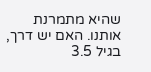שהיא מתמרנת אותנו. האם יש דרך, בגיל 3.5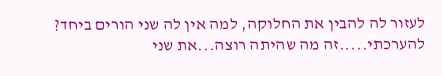לעזור לה להבין את החלוקה, למה אין לה שני הורים ביחד? להערכתי.....זה מה שהיתה רוצה...את שני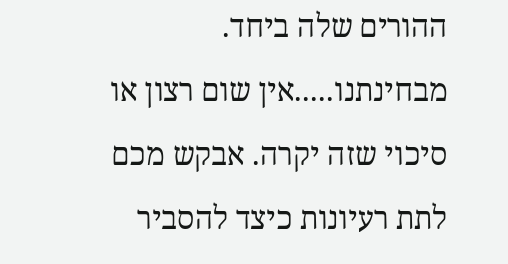ההורים שלה ביחד. מבחינתנו.....אין שום רצון או סיכוי שזה יקרה. אבקש מכם לתת רעיונות כיצד להסביר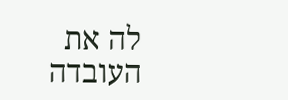לה את העובדה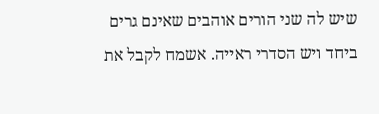שיש לה שני הורים אוהבים שאינם גרים ביחד ויש הסדרי ראייה. אשמח לקבל את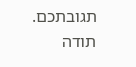תגובתכם. תודה